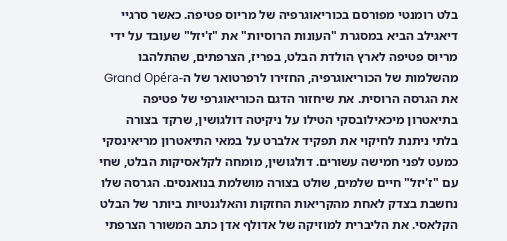בלט רומנטי מפורסם בכוריאוגרפיה של מריוס פטיפה. כאשר סרגיי דיאגילב הביא במסגרת "העונות הרוסיות" את "ז'יזל" שעובד על ידי מריוס פטיפה לארץ הולדת הבלט, בפריז, הצרפתים, שהתלהבו מהשלמות של הכוריאוגרפיה, החזירו לרפרטואר של ה-Grand Opéra את הגרסה הרוסית. את שיחזור הדגם הכוריאוגרפי של פטיפה בתיאטרון מיכאילובסקי הטילו על ניקיטה דולגושין, שרקד בצורה בלתי ניתנת לחיקוי את תפקיד אלברט על במאי התיאטרון מריאינסקי כמעט לפני חמישה עשורים. דולגושין, מומחה לקלאסיקות הבלט, שחי עם "ז'יזל" חיים שלמים, שולט בצורה מושלמת בנואנסים. הגרסה שלו נחשבת בצדק לאחת מהקריאות החזקות והאלגנטיות ביותר של הבלט הקלאסי. את הליברית למוזיקה של אדולף אדן כתב המשורר הצרפתי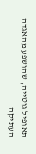תאופיל גוטייה, שהושפע מהאגדה העתיקה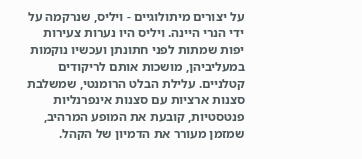על יצורים מיתולוגיים - ויליס, שנרקמה על ידי הנרי היינה. ויליס היו נערות צעירות יפות שמתות לפני חתונתן ועכשיו נוקמות במעליביהן, מושכות אותם לריקודים קטלניים. עלילת הבלט הרומנטי, שמשלבת סצנות ארציות עם סצנות אינפרנליות פנטסטיות, קובעת את המופע המרהיב, שמזמן מעורר את הדמיון של הקהל.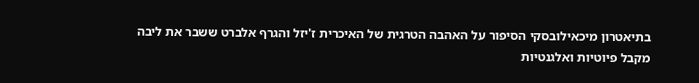בתיאטרון מיכאילובסקי הסיפור על האהבה הטרגית של האיכרית ז'יזל והגרף אלברט ששבר את ליבה מקבל פיוטיות ואלגנטיות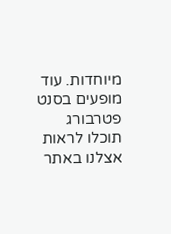מיוחדות. עוד מופעים בסנט פטרבורג תוכלו לראות אצלנו באתר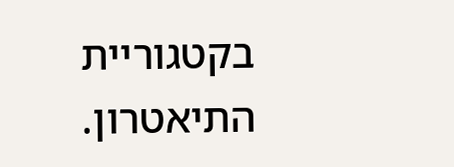בקטגוריית התיאטרון.